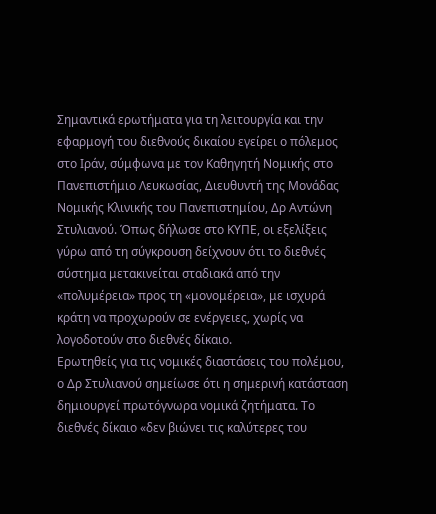Σημαντικά ερωτήματα για τη λειτουργία και την εφαρμογή του διεθνούς δικαίου εγείρει ο πόλεμος στο Ιράν, σύμφωνα με τον Καθηγητή Νομικής στο Πανεπιστήμιο Λευκωσίας, Διευθυντή της Μονάδας Νομικής Κλινικής του Πανεπιστημίου, Δρ Αντώνη Στυλιανού. Όπως δήλωσε στο ΚΥΠΕ, οι εξελίξεις γύρω από τη σύγκρουση δείχνουν ότι το διεθνές σύστημα μετακινείται σταδιακά από την «πολυμέρεια» προς τη «μονομέρεια», με ισχυρά κράτη να προχωρούν σε ενέργειες, χωρίς να λογοδοτούν στο διεθνές δίκαιο.
Ερωτηθείς για τις νομικές διαστάσεις του πολέμου, ο Δρ Στυλιανού σημείωσε ότι η σημερινή κατάσταση δημιουργεί πρωτόγνωρα νομικά ζητήματα. Το διεθνές δίκαιο «δεν βιώνει τις καλύτερες του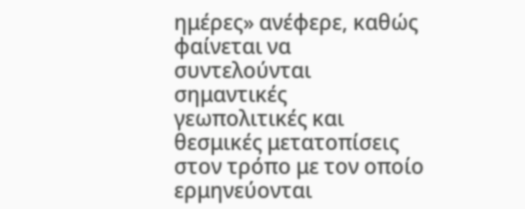ημέρες» ανέφερε, καθώς φαίνεται να συντελούνται σημαντικές γεωπολιτικές και θεσμικές μετατοπίσεις στον τρόπο με τον οποίο ερμηνεύονται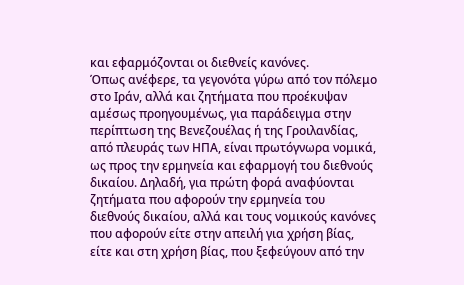και εφαρμόζονται οι διεθνείς κανόνες.
Όπως ανέφερε, τα γεγονότα γύρω από τον πόλεμο στο Ιράν, αλλά και ζητήματα που προέκυψαν αμέσως προηγουμένως, για παράδειγμα στην περίπτωση της Βενεζουέλας ή της Γροιλανδίας, από πλευράς των ΗΠΑ, είναι πρωτόγνωρα νομικά, ως προς την ερμηνεία και εφαρμογή του διεθνούς δικαίου. Δηλαδή, για πρώτη φορά αναφύονται ζητήματα που αφορούν την ερμηνεία του διεθνούς δικαίου, αλλά και τους νομικούς κανόνες που αφορούν είτε στην απειλή για χρήση βίας, είτε και στη χρήση βίας, που ξεφεύγουν από την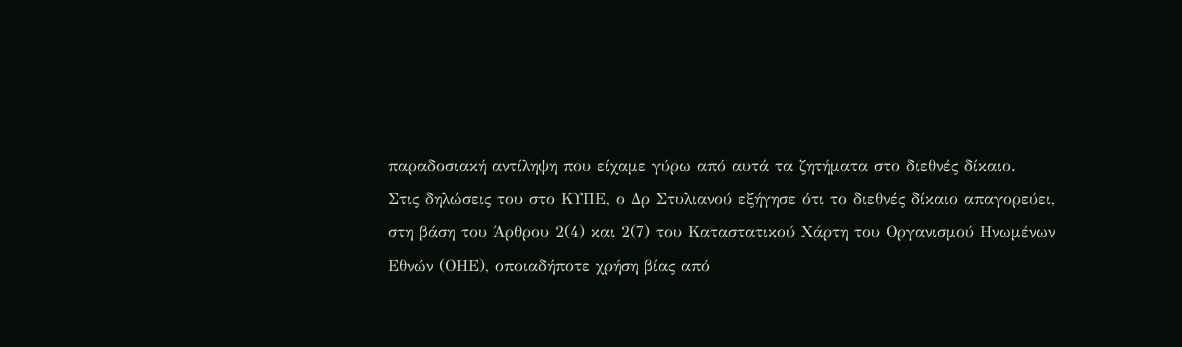παραδοσιακή αντίληψη που είχαμε γύρω από αυτά τα ζητήματα στο διεθνές δίκαιο.
Στις δηλώσεις του στο ΚΥΠΕ, ο Δρ Στυλιανού εξήγησε ότι το διεθνές δίκαιο απαγορεύει, στη βάση του Άρθρου 2(4) και 2(7) του Καταστατικού Χάρτη του Οργανισμού Ηνωμένων Εθνών (ΟΗΕ), οποιαδήποτε χρήση βίας από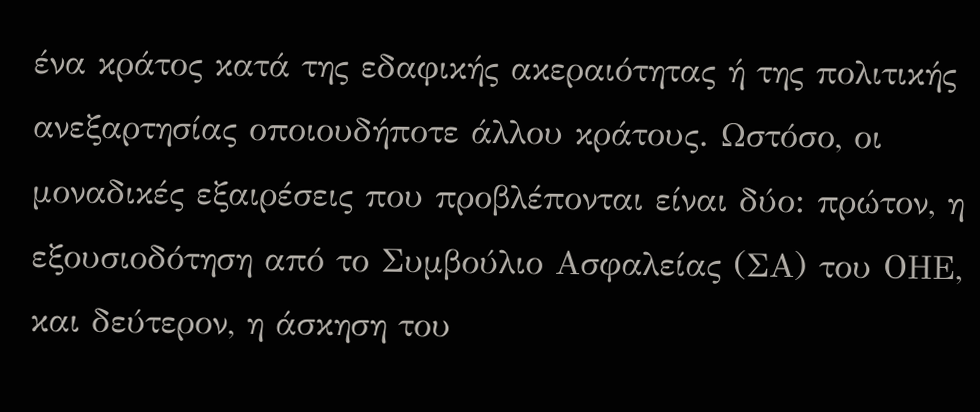ένα κράτος κατά της εδαφικής ακεραιότητας ή της πολιτικής ανεξαρτησίας οποιουδήποτε άλλου κράτους. Ωστόσο, οι μοναδικές εξαιρέσεις που προβλέπονται είναι δύο: πρώτον, η εξουσιοδότηση από το Συμβούλιο Ασφαλείας (ΣΑ) του ΟΗΕ, και δεύτερον, η άσκηση του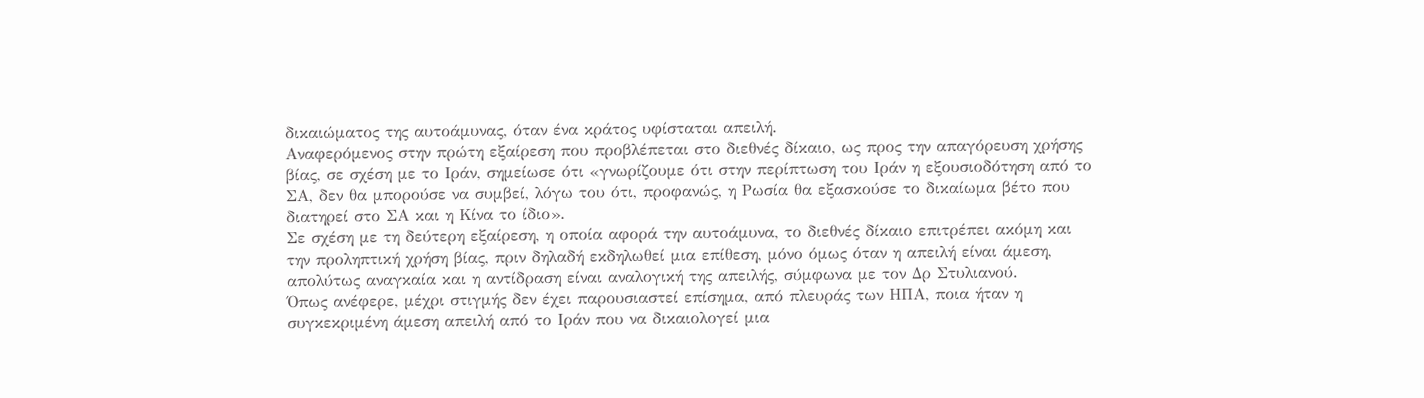δικαιώματος της αυτοάμυνας, όταν ένα κράτος υφίσταται απειλή.
Αναφερόμενος στην πρώτη εξαίρεση που προβλέπεται στο διεθνές δίκαιο, ως προς την απαγόρευση χρήσης βίας, σε σχέση με το Ιράν, σημείωσε ότι «γνωρίζουμε ότι στην περίπτωση του Ιράν η εξουσιοδότηση από το ΣΑ, δεν θα μπορούσε να συμβεί, λόγω του ότι, προφανώς, η Ρωσία θα εξασκούσε το δικαίωμα βέτο που διατηρεί στο ΣΑ και η Κίνα το ίδιο».
Σε σχέση με τη δεύτερη εξαίρεση, η οποία αφορά την αυτοάμυνα, το διεθνές δίκαιο επιτρέπει ακόμη και την προληπτική χρήση βίας, πριν δηλαδή εκδηλωθεί μια επίθεση, μόνο όμως όταν η απειλή είναι άμεση, απολύτως αναγκαία και η αντίδραση είναι αναλογική της απειλής, σύμφωνα με τον Δρ Στυλιανού.
Όπως ανέφερε, μέχρι στιγμής δεν έχει παρουσιαστεί επίσημα, από πλευράς των ΗΠΑ, ποια ήταν η συγκεκριμένη άμεση απειλή από το Ιράν που να δικαιολογεί μια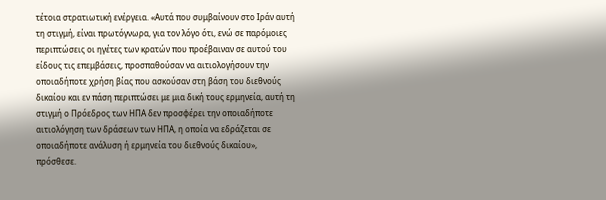τέτοια στρατιωτική ενέργεια. «Αυτά που συμβαίνουν στο Ιράν αυτή τη στιγμή, είναι πρωτόγνωρα, για τον λόγο ότι, ενώ σε παρόμοιες περιπτώσεις οι ηγέτες των κρατών που προέβαιναν σε αυτού του είδους τις επεμβάσεις, προσπαθούσαν να αιτιολογήσουν την οποιαδήποτε χρήση βίας που ασκούσαν στη βάση του διεθνούς δικαίου και εν πάση περιπτώσει με μια δική τους ερμηνεία, αυτή τη στιγμή ο Πρόεδρος των ΗΠΑ δεν προσφέρει την οποιαδήποτε αιτιολόγηση των δράσεων των ΗΠΑ, η οποία να εδράζεται σε οποιαδήποτε ανάλυση ή ερμηνεία του διεθνούς δικαίου», πρόσθεσε.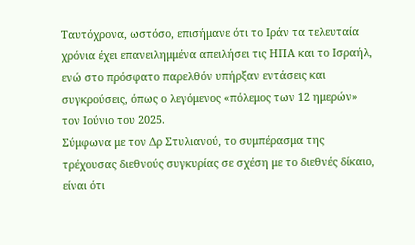Ταυτόχρονα, ωστόσο, επισήμανε ότι το Ιράν τα τελευταία χρόνια έχει επανειλημμένα απειλήσει τις ΗΠΑ και το Ισραήλ, ενώ στο πρόσφατο παρελθόν υπήρξαν εντάσεις και συγκρούσεις, όπως ο λεγόμενος «πόλεμος των 12 ημερών» τον Ιούνιο του 2025.
Σύμφωνα με τον Δρ Στυλιανού, το συμπέρασμα της τρέχουσας διεθνούς συγκυρίας σε σχέση με το διεθνές δίκαιο, είναι ότι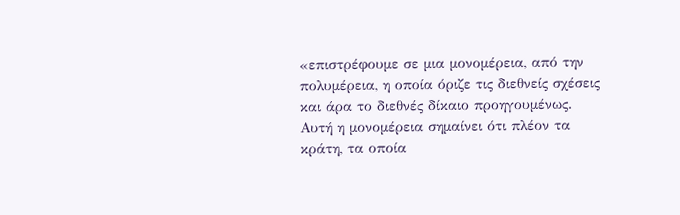«επιστρέφουμε σε μια μονομέρεια, από την πολυμέρεια, η οποία όριζε τις διεθνείς σχέσεις και άρα το διεθνές δίκαιο προηγουμένως. Αυτή η μονομέρεια σημαίνει ότι πλέον τα κράτη, τα οποία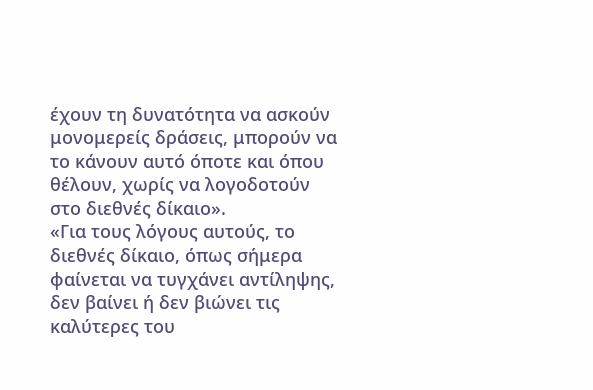έχουν τη δυνατότητα να ασκούν μονομερείς δράσεις, μπορούν να το κάνουν αυτό όποτε και όπου θέλουν, χωρίς να λογοδοτούν στο διεθνές δίκαιο».
«Για τους λόγους αυτούς, το διεθνές δίκαιο, όπως σήμερα φαίνεται να τυγχάνει αντίληψης, δεν βαίνει ή δεν βιώνει τις καλύτερες του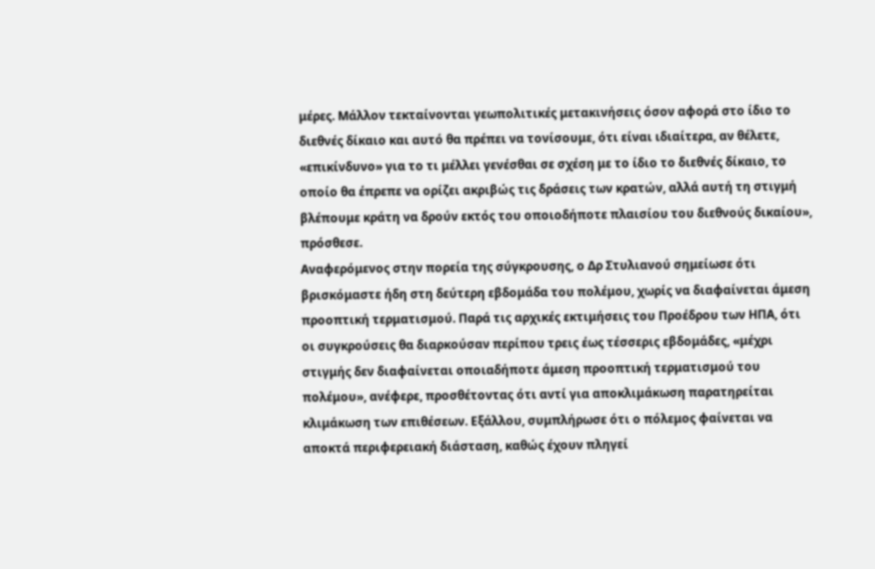μέρες. Μάλλον τεκταίνονται γεωπολιτικές μετακινήσεις όσον αφορά στο ίδιο το διεθνές δίκαιο και αυτό θα πρέπει να τονίσουμε, ότι είναι ιδιαίτερα, αν θέλετε, «επικίνδυνο» για το τι μέλλει γενέσθαι σε σχέση με το ίδιο το διεθνές δίκαιο, το οποίο θα έπρεπε να ορίζει ακριβώς τις δράσεις των κρατών, αλλά αυτή τη στιγμή βλέπουμε κράτη να δρούν εκτός του οποιοδήποτε πλαισίου του διεθνούς δικαίου», πρόσθεσε.
Αναφερόμενος στην πορεία της σύγκρουσης, ο Δρ Στυλιανού σημείωσε ότι βρισκόμαστε ήδη στη δεύτερη εβδομάδα του πολέμου, χωρίς να διαφαίνεται άμεση προοπτική τερματισμού. Παρά τις αρχικές εκτιμήσεις του Προέδρου των ΗΠΑ, ότι οι συγκρούσεις θα διαρκούσαν περίπου τρεις έως τέσσερις εβδομάδες, «μέχρι στιγμής δεν διαφαίνεται οποιαδήποτε άμεση προοπτική τερματισμού του πολέμου», ανέφερε, προσθέτοντας ότι αντί για αποκλιμάκωση παρατηρείται κλιμάκωση των επιθέσεων. Εξάλλου, συμπλήρωσε ότι ο πόλεμος φαίνεται να αποκτά περιφερειακή διάσταση, καθώς έχουν πληγεί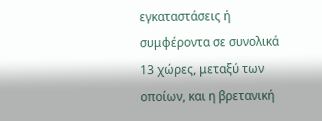εγκαταστάσεις ή συμφέροντα σε συνολικά 13 χώρες, μεταξύ των οποίων, και η βρετανική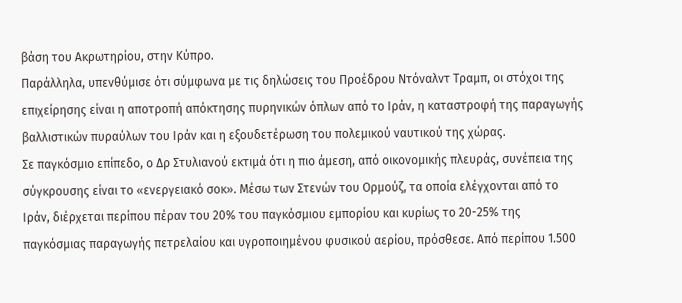βάση του Ακρωτηρίου, στην Κύπρο.
Παράλληλα, υπενθύμισε ότι σύμφωνα με τις δηλώσεις του Προέδρου Ντόναλντ Τραμπ, οι στόχοι της επιχείρησης είναι η αποτροπή απόκτησης πυρηνικών όπλων από το Ιράν, η καταστροφή της παραγωγής βαλλιστικών πυραύλων του Ιράν και η εξουδετέρωση του πολεμικού ναυτικού της χώρας.
Σε παγκόσμιο επίπεδο, ο Δρ Στυλιανού εκτιμά ότι η πιο άμεση, από οικονομικής πλευράς, συνέπεια της σύγκρουσης είναι το «ενεργειακό σοκ». Μέσω των Στενών του Ορμούζ, τα οποία ελέγχονται από το Ιράν, διέρχεται περίπου πέραν του 20% του παγκόσμιου εμπορίου και κυρίως το 20-25% της παγκόσμιας παραγωγής πετρελαίου και υγροποιημένου φυσικού αερίου, πρόσθεσε. Από περίπου 1.500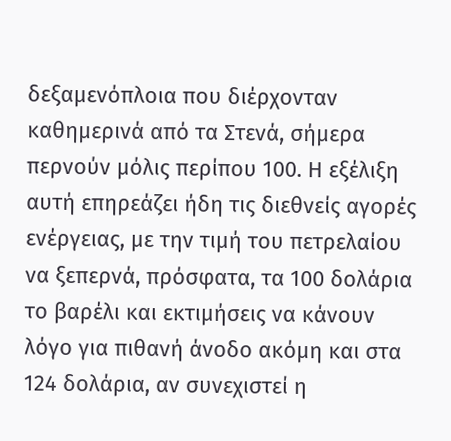δεξαμενόπλοια που διέρχονταν καθημερινά από τα Στενά, σήμερα περνούν μόλις περίπου 100. Η εξέλιξη αυτή επηρεάζει ήδη τις διεθνείς αγορές ενέργειας, με την τιμή του πετρελαίου να ξεπερνά, πρόσφατα, τα 100 δολάρια το βαρέλι και εκτιμήσεις να κάνουν λόγο για πιθανή άνοδο ακόμη και στα 124 δολάρια, αν συνεχιστεί η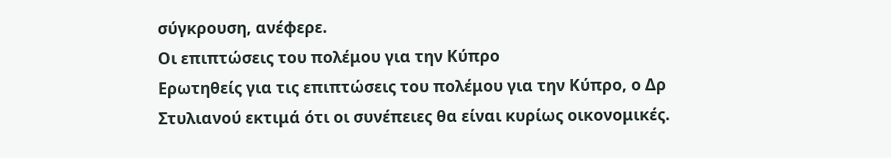σύγκρουση, ανέφερε.
Οι επιπτώσεις του πολέμου για την Κύπρο
Ερωτηθείς για τις επιπτώσεις του πολέμου για την Κύπρο, ο Δρ Στυλιανού εκτιμά ότι οι συνέπειες θα είναι κυρίως οικονομικές.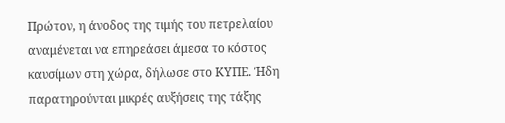Πρώτον, η άνοδος της τιμής του πετρελαίου αναμένεται να επηρεάσει άμεσα το κόστος καυσίμων στη χώρα, δήλωσε στο ΚΥΠΕ. Ήδη παρατηρούνται μικρές αυξήσεις της τάξης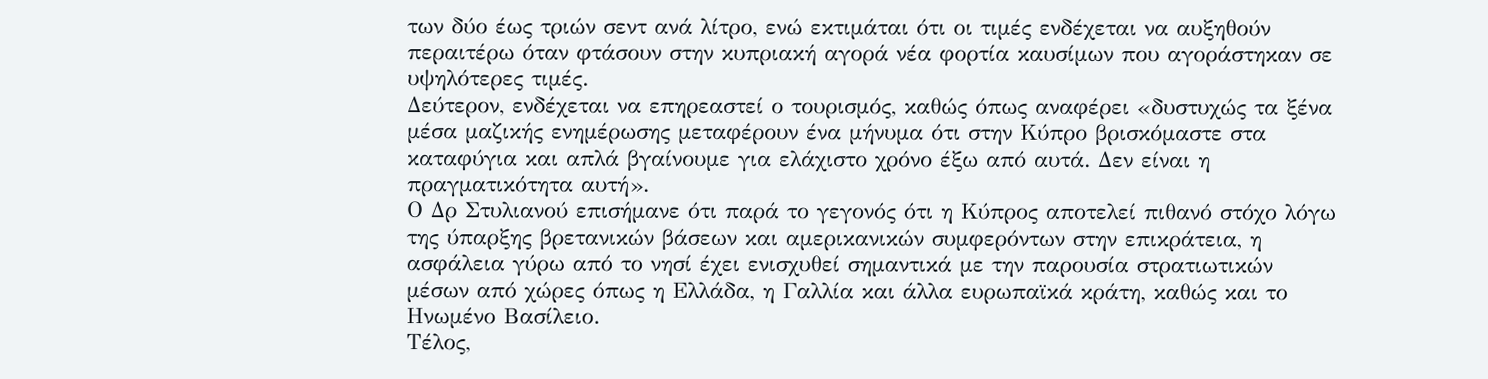των δύο έως τριών σεντ ανά λίτρο, ενώ εκτιμάται ότι οι τιμές ενδέχεται να αυξηθούν περαιτέρω όταν φτάσουν στην κυπριακή αγορά νέα φορτία καυσίμων που αγοράστηκαν σε υψηλότερες τιμές.
Δεύτερον, ενδέχεται να επηρεαστεί ο τουρισμός, καθώς όπως αναφέρει «δυστυχώς τα ξένα μέσα μαζικής ενημέρωσης μεταφέρουν ένα μήνυμα ότι στην Κύπρο βρισκόμαστε στα καταφύγια και απλά βγαίνουμε για ελάχιστο χρόνο έξω από αυτά. Δεν είναι η πραγματικότητα αυτή».
Ο Δρ Στυλιανού επισήμανε ότι παρά το γεγονός ότι η Κύπρος αποτελεί πιθανό στόχο λόγω της ύπαρξης βρετανικών βάσεων και αμερικανικών συμφερόντων στην επικράτεια, η ασφάλεια γύρω από το νησί έχει ενισχυθεί σημαντικά με την παρουσία στρατιωτικών μέσων από χώρες όπως η Ελλάδα, η Γαλλία και άλλα ευρωπαϊκά κράτη, καθώς και το Ηνωμένο Βασίλειο.
Τέλος,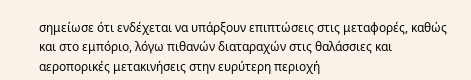σημείωσε ότι ενδέχεται να υπάρξουν επιπτώσεις στις μεταφορές, καθώς και στο εμπόριο, λόγω πιθανών διαταραχών στις θαλάσσιες και αεροπορικές μετακινήσεις στην ευρύτερη περιοχή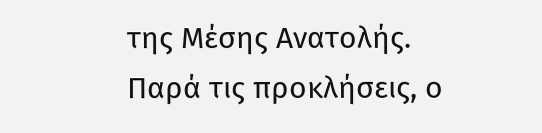της Μέσης Ανατολής.
Παρά τις προκλήσεις, ο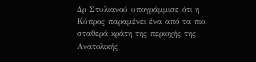Δρ Στυλιανού υπογράμμισε ότι η Κύπρος παραμένει ένα από τα πιο σταθερά κράτη της περιοχής της Ανατολικής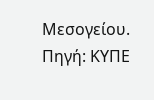Μεσογείου.
Πηγή: ΚΥΠΕ